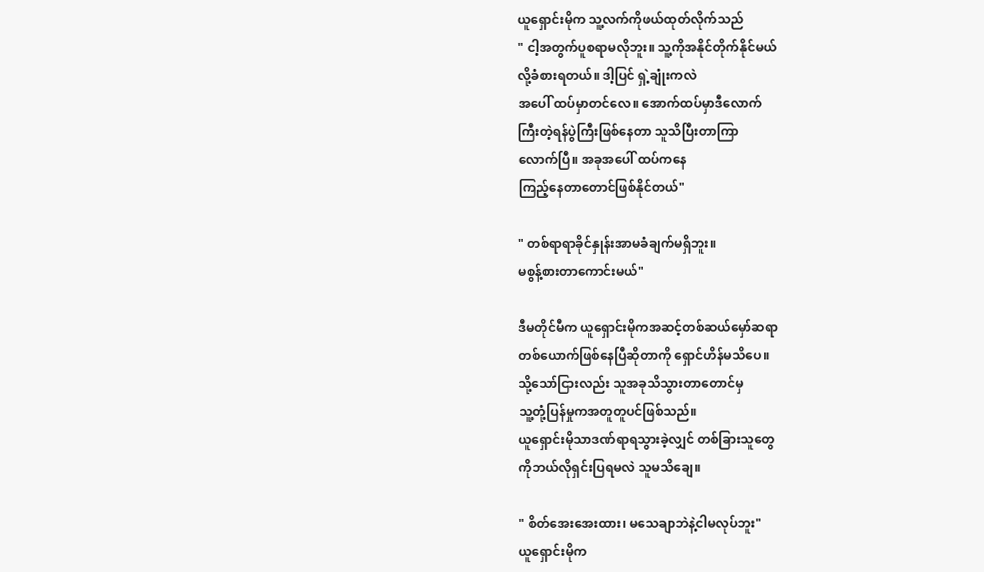ယူရှောင်းမိုက သူ့လက်ကိုဖယ်ထုတ်လိုက်သည်
" ငါ့အတွက်ပူစရာမလိုဘူး။ သူ့ကိုအနိုင်တိုက်နိုင်မယ်
လို့ခံစားရတယ်။ ဒါ့ပြင် ရှဲ့ချုံးကလဲ
အပေါ် ထပ်မှာတင်လေ။ အောက်ထပ်မှာဒီလောက်
ကြီးတဲ့ရန်ပွဲကြီးဖြစ်နေတာ သူသိပြီးတာကြာ
လောက်ပြီ။ အခုအပေါ် ထပ်ကနေ
ကြည့်နေတာတောင်ဖြစ်နိုင်တယ်"

" တစ်ရာရာခိုင်နှုန်းအာမခံချက်မရှိဘူး။
မစွန့်စားတာကောင်းမယ်"

ဒီမတိုင်မီက ယူရှောင်းမိုကအဆင့်တစ်ဆယ်မှော်ဆရာ
တစ်ယောက်ဖြစ်နေပြီဆိုတာကို ရှောင်ဟိန်မသိပေ။
သို့သော်ငြားလည်း သူအခုသိသွားတာတောင်မှ
သူ့တုံ့ပြန်မှုကအတူတူပင်ဖြစ်သည်။
ယူရှောင်းမိုသာဒဏ်ရာရသွားခဲ့လျှင် တစ်ခြားသူတွေ
ကိုဘယ်လိုရှင်းပြရမလဲ သူမသိချေ။

" စိတ်အေးအေးထား၊ မသေချာဘဲနဲ့ငါမလုပ်ဘူး"
ယူရှောင်းမိုက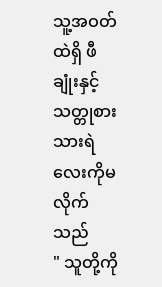သူ့အဝတ်ထဲရှိ ဖီချုံးနှင့်
သတ္တုစားသားရဲလေးကိုမလိုက်သည်
" သူတို့ကို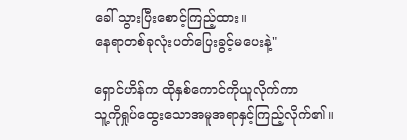ခေါ် သွားပြီးစောင့်ကြည့်ထား။
နေရာတစ်ခုလုံးပတ်ပြေးခွင့်မပေးနဲ့"

ရှောင်ဟိန်က ထိုနှစ်ကောင်ကိုယူလိုက်ကာ
သူ့ကိုရှုပ်ထွေးသောအမူအရာနှင့်ကြည့်လိုက်၏။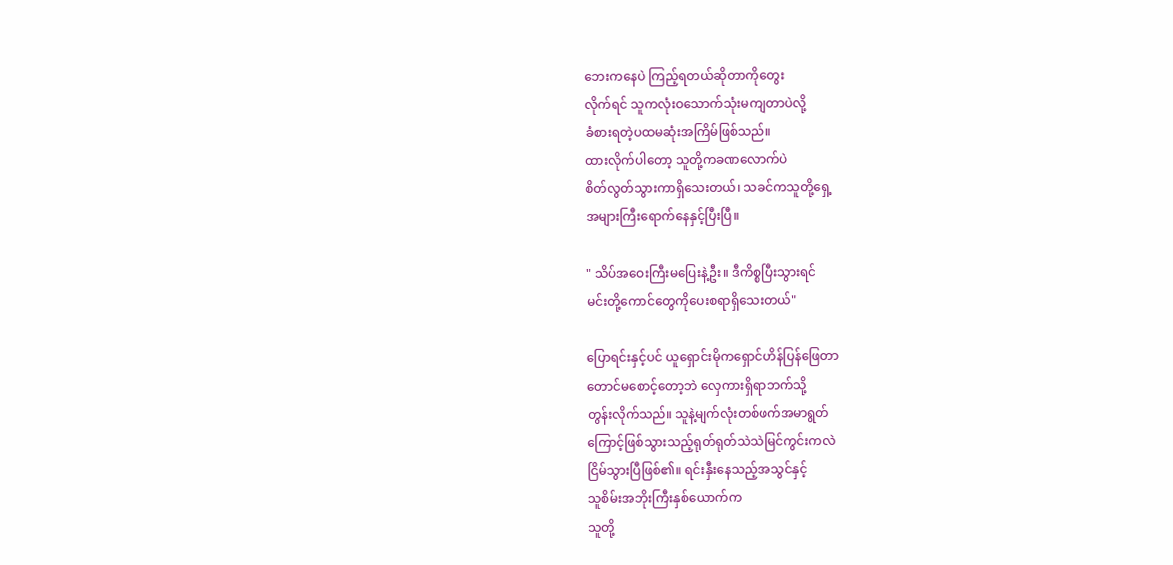ဘေးကနေပဲ ကြည့်ရတယ်ဆိုတာကိုတွေး
လိုက်ရင် သူကလုံးဝသောက်သုံးမကျတာပဲလို့
ခံစားရတဲ့ပထမဆုံးအကြိမ်ဖြစ်သည်။
ထားလိုက်ပါတော့ သူတို့ကခဏလောက်ပဲ
စိတ်လွတ်သွားကာရှိသေးတယ်၊ သခင်ကသူတို့ရှေ့
အများကြီးရောက်နေနှင့်ပြီးပြီ။

" သိပ်အဝေးကြီးမပြေးနဲ့ဦး။ ဒီကိစ္စပြီးသွားရင်
မင်းတို့ကောင်တွေကိုပေးစရာရှိသေးတယ်"

ပြောရင်းနှင့်ပင် ယူရှောင်းမိုကရှောင်ဟိန်ပြန်ဖြေတာ
တောင်မစောင့်တော့ဘဲ လှေကားရှိရာဘက်သို့
တွန်းလိုက်သည်။ သူနဲ့မျက်လုံးတစ်ဖက်အမာရွတ်
ကြောင့်ဖြစ်သွားသည့်ရုတ်ရုတ်သဲသဲမြင်ကွင်းကလဲ
ငြိမ်သွားပြီဖြစ်၏။ ရင်းနှီးနေသည့်အသွင်နှင့်
သူစိမ်းအဘိုးကြီးနှစ်ယောက်က
သူတို့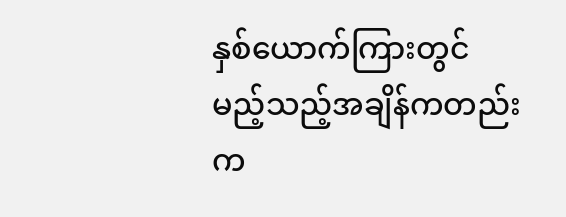နှစ်ယောက်ကြားတွင်
မည့်သည့်အချိန်ကတည်းက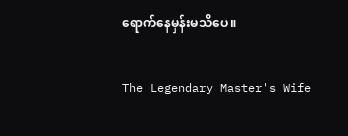ရောက်နေမှန်းမသိပေ။

The Legendary Master's Wife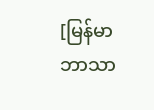[မြန်မာဘာသာ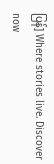ပြန်] Where stories live. Discover now